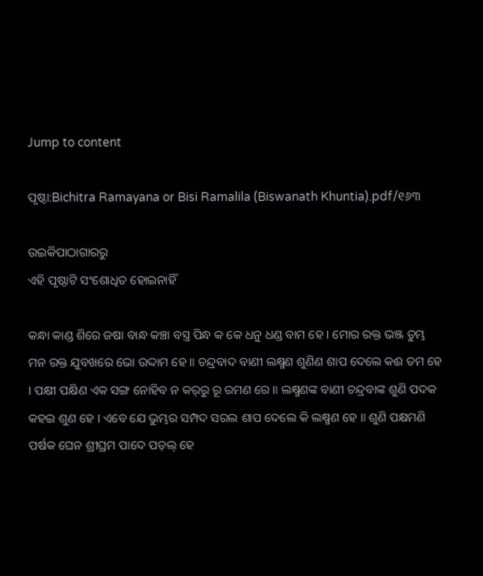Jump to content

ପୃଷ୍ଠା:Bichitra Ramayana or Bisi Ramalila (Biswanath Khuntia).pdf/୧୬୩

ଉଇକିପାଠାଗାର‌ରୁ
ଏହି ପୃଷ୍ଠାଟି ସଂଶୋଧିତ ହୋଇନାହିଁ

କନ୍ଧା କାଣ୍ଡ ଶିରେ ଜଷା ବାନ୍ଧ କଞ୍ଚା ବସ୍ତ୍ର ପିନ୍ଧ କ କେ ଧନୁ ଧଣ୍ଡ ବାମ ହେ । ମୋର ରକ୍ତ ଭଞ୍ଜ ତୁମ୍ଭ ମନ ରକ୍ତ ଯୁବଖରେ ଭୋ ଉଦ୍ଦାମ ହେ ॥ ଚନ୍ଦ୍ରବାଦ ବାଣୀ ଲକ୍ଷ୍ମଣ ଶୁଣିଣ ଶାପ ଦେଲେ କଈ ତମ ହେ । ପକ୍ଷୀ ପକ୍ଷିଣ ଏକ ସଙ୍ଗ ନୋହିବ ନ କର୍‌ରୁ ରୂ ରମଣ ରେ ॥ ଲକ୍ଷ୍ମଣଙ୍କ ବାଣୀ ଚନ୍ଦ୍ରବାଙ୍କ ଶୁଣି ପଦକ କହଇ ଶୁଣ ହେ । ଏବେ ଯେ ଭୁମ୍ଭର ସମ୍ପଦ ସରଲ ଶାପ ଦେଲେ କି ଲକ୍ଷ୍ମଣ ହେ ॥ ଶୁଣି ପକ୍ଷମଣି ପର୍ଷକ ଘେନ ଶ୍ରୀଘ୍ରମ ପାଦେ ପଡ଼ଲ୍ ହେ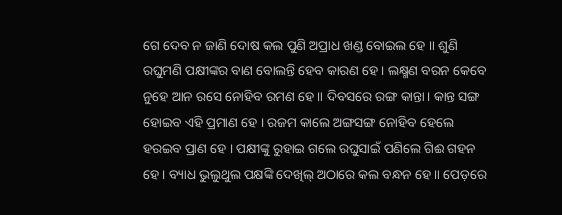ଗେ ଦେବ ନ ଜାଣି ଦୋଷ କଲ ପୁଣି ଅପ୍ରାଧ ଖଣ୍ଡ ବୋଇଲ ହେ ॥ ଶୁଣି ରଘୁମଣି ପକ୍ଷୀଙ୍କର ବାଣ ବୋଲନ୍ତି ହେବ କାରଣ ହେ । ଲକ୍ଷ୍ମଣ ବରନ କେବେ ନୁହେ ଆନ ରସେ ନୋହିବ ରମଣ ହେ ॥ ଦିବସରେ ରଙ୍ଗ କାନ୍ତା। କାନ୍ତ ସଙ୍ଗ ହୋଇବ ଏହି ପ୍ରମାଣ ହେ । ରଜମ କାଲେ ଅଙ୍ଗସଙ୍ଗ ନୋହିବ ହେଲେ ହରଇବ ପ୍ରାଣ ହେ । ପକ୍ଷୀଙ୍କୁ ରୁହାଇ ଗଲେ ରଘୁସାଇଁ ପଣିଲେ ଗିଈ ଗହନ ହେ । ବ୍ୟାଧ ଭୁଲୁଥୁଲ ପକ୍ଷଙ୍କି ଦେଖିଲ୍ ଅଠାରେ କଲ ବନ୍ଧନ ହେ ॥ ପେଡ଼ରେ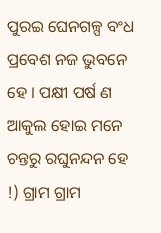ପୁରଇ ଘେନଗଳ୍ପ ବଂଧ ପ୍ରବେଶ ନଜ ଭୁବନେ ହେ । ପକ୍ଷୀ ପର୍ଷ ଣ ଆକୁଲ ହୋଇ ମନେ ଚନ୍ତରୁ ରଘୁନନ୍ଦନ ହେ !) ଗ୍ରାମ ଗ୍ରାମ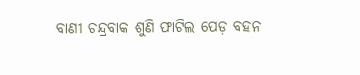ବାଣୀ ଚନ୍ଦ୍ରବାକ ଶୁଣି ଫାଟିଲ ପେଡ଼ ବହନ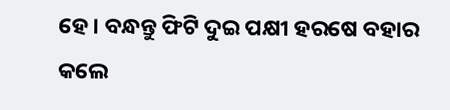ହେ । ବନ୍ଧନ୍ତୁ ଫିଟି ଦୁଇ ପକ୍ଷୀ ହରଷେ ବହାର କଲେ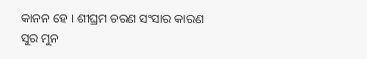କାନନ ହେ । ଶୀଘ୍ରମ ଚରଣ ସଂସାର କାରଣ ସୁର ମୁନ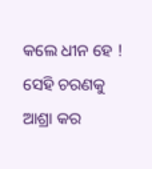କଲେ ଧୀନ ହେ ! ସେହି ଚରଣକୁ ଆଶ୍ରା କର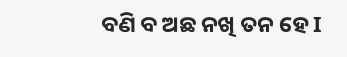ବଣି ବ ଅଛ ନଖି ତନ ହେ I